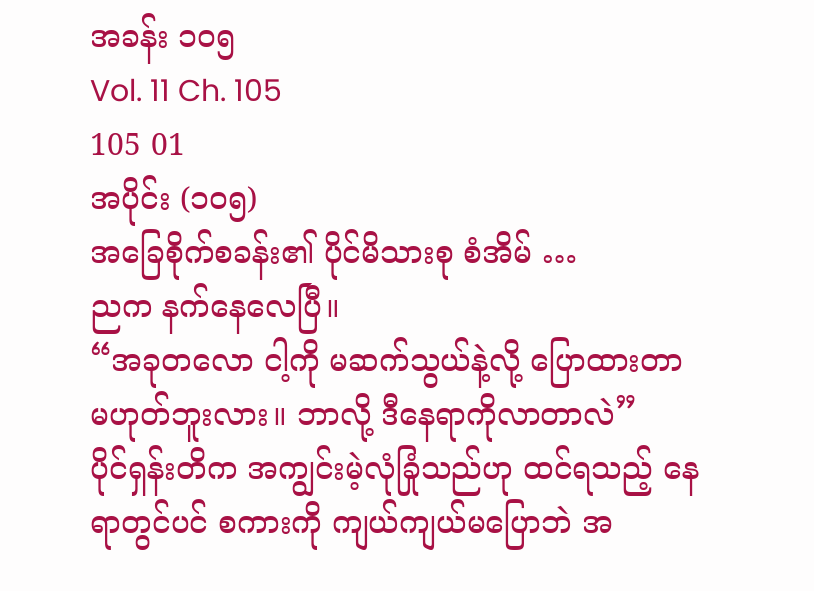အခန်း ၁၀၅
Vol. 11 Ch. 105
105 01
အပိုင်း (၁၀၅)
အခြေစိုက်စခန်း၏ ပိုင်မိသားစု စံအိမ် …
ညက နက်နေလေပြီ။
“အခုတလော ငါ့ကို မဆက်သွယ်နဲ့လို့ ပြောထားတာ မဟုတ်ဘူးလား။ ဘာလို့ ဒီနေရာကိုလာတာလဲ”
ပိုင်ရှန်းတိက အကျွင်းမဲ့လုံခြုံသည်ဟု ထင်ရသည့် နေရာတွင်ပင် စကားကို ကျယ်ကျယ်မပြောဘဲ အ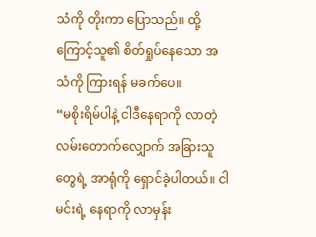သံကို တိုးကာ ပြောသည်။ ထို့ကြောင့်သူ၏ စိတ်ရှုပ်နေသော အသံကို ကြားရန် မခက်ပေ။
“မစိုးရိမ်ပါနဲ့ ငါဒီနေရာကို လာတဲ့ လမ်းတောက်လျှောက် အခြားသူတွေရဲ့ အာရုံကို ရှောင်ခဲ့ပါတယ်။ ငါမင်းရဲ့ နေရာကို လာမှန်း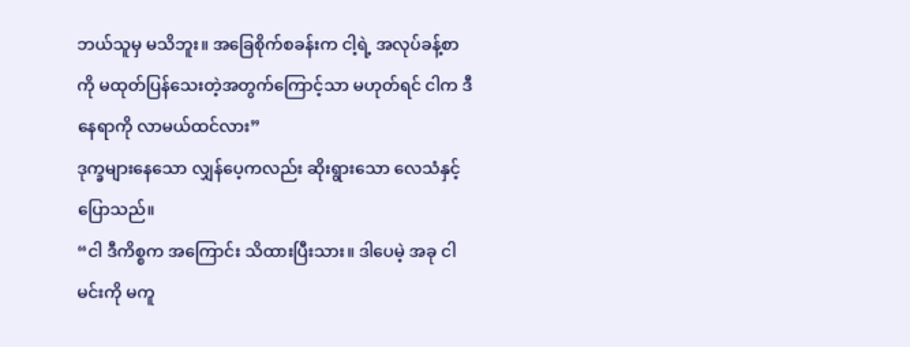ဘယ်သူမှ မသိဘူး။ အခြေစိုက်စခန်းက ငါ့ရဲ့ အလုပ်ခန့်စာကို မထုတ်ပြန်သေးတဲ့အတွက်ကြောင့်သာ မဟုတ်ရင် ငါက ဒီနေရာကို လာမယ်ထင်လား”
ဒုက္ခများနေသော လျှန်ပေ့ကလည်း ဆိုးရွားသော လေသံနှင့် ပြောသည်။
“ငါ ဒီကိစ္စက အကြောင်း သိထားပြီးသား။ ဒါပေမဲ့ အခု ငါမင်းကို မကူ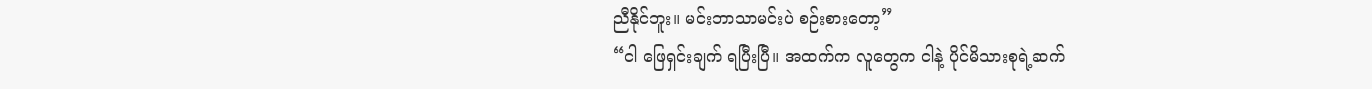ညီနိုင်ဘူး။ မင်းဘာသာမင်းပဲ စဉ်းစားတော့”
“ငါ ဖြေရှင်းချက် ရပြီးပြီ။ အထက်က လူတွေက ငါနဲ့ ပိုင်မိသားစုရဲ့ဆက်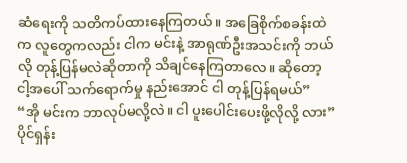ဆံရေးကို သတိကပ်ထားနေကြတယ်။ အခြေစိုက်စခန်းထဲက လူတွေကလည်း ငါက မင်းနဲ့ အာရုဏ်ဦးအသင်းကို ဘယ်လို တုန့်ပြန်မလဲဆိုတာကို သိချင်နေကြတာလေ။ ဆိုတော့ ငါ့အပေါ် သက်ရောက်မှု နည်းအောင် ငါ တုန့်ပြန်ရမယ်”
“အို မင်းက ဘာလုပ်မလို့လဲ။ ငါ ပူးပေါင်းပေးဖို့လိုလို့ လား”
ပိုင်ရှန်း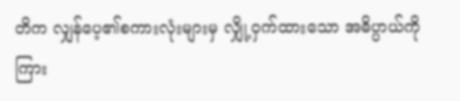တိက လျှန်ပေ့၏စကားလုံးများမှ လျှို့ဝှက်ထားသော အဓိပ္ပာယ်ကို ကြား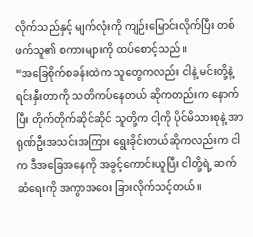လိုက်သည်နှင့် မျက်လုံးကို ကျဉ်းမြောင်းလိုက်ပြီး တစ်ဖက်သူ၏ စကားများကို ထပ်စောင့်သည်။
“အခြေစိုက်စခန်းထဲက သူတွေကလည်း ငါနဲ့ မင်းတို့နဲ့ ရင်းနှီးတာကို သတိကပ်နေတယ် ဆိုကတည်းက နောက်ပြီး တိုက်တိုက်ဆိုင်ဆိုင် သူတို့က ငါ့ကို ပိုင်မိသားစုနဲ့ အာရုဏ်ဦးအသင်းအကြား ရွေးခိုင်းတယ်ဆိုကလည်းက ငါက ဒီအခြေအနေကို အခွင့်ကောင်းယူပြီး ငါတို့ရဲ့ ဆက်ဆံရေးကို အကွာအဝေး ခြားလိုက်သင့်တယ်။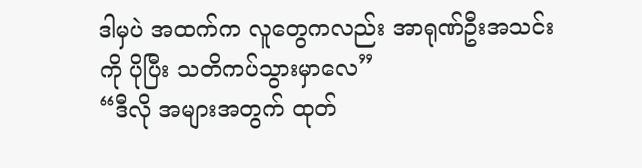ဒါမှပဲ အထက်က လူတွေကလည်း အာရုဏ်ဦးအသင်းကို ပိုပြီး သတိကပ်သွားမှာလေ”
“ဒီလို အများအတွက် ထုတ်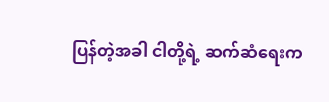ပြန်တဲ့အခါ ငါတို့ရဲ့ ဆက်ဆံရေးက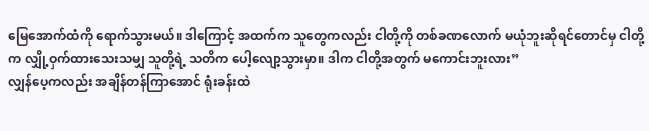မြေအောက်ထံကို ရောက်သွားမယ်။ ဒါကြောင့် အထက်က သူတွေကလည်း ငါတို့ကို တစ်ခဏလောက် မယုံဘူးဆိုရင်တောင်မှ ငါတို့က လျှို့ဝှက်ထားသေးသမျှ သူတို့ရဲ့ သတိက ပေါ့လျော့သွားမှာ။ ဒါက ငါတို့အတွက် မကောင်းဘူးလား”
လျှန်ပေ့ကလည်း အချိန်တန်ကြာအောင် ရုံးခန်းထဲ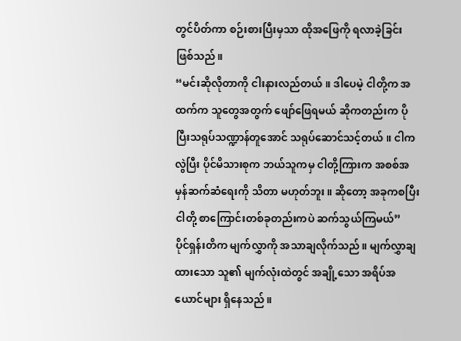တွင်ပိတ်ကာ စဉ်းစားပြီးမှသာ ထိုအဖြေကို ရလာခဲ့ခြင်း ဖြစ်သည်။
“မင်းဆိုလိုတာကို ငါးနားလည်တယ်။ ဒါပေမဲ့ ငါတို့က အထက်က သူတွေအတွက် ဖျော်ဖြေရမယ် ဆိုကတည်းက ပိုပြီးသရုပ်သဏ္ဍာန်တူအောင် သရုပ်ဆောင်သင့်တယ်။ ငါကလွဲပြီး ပိုင်မိသားစုက ဘယ်သူကမှ ငါတို့ကြားက အစစ်အမှန်ဆက်ဆံရေးကို သိတာ မဟုတ်ဘူး။ ဆိုတော့ အခုကစပြီး ငါတို့ စာကြောင်းတစ်ခုတည်းကပဲ ဆက်သွယ်ကြမယ်”
ပိုင်ရှန်းတိက မျက်လွှာကို အသာချလိုက်သည်။ မျက်လွှာချထားသော သူ၏ မျက်လုံးထဲတွင် အချို့သော အရိပ်အယောင်များ ရှိနေသည်။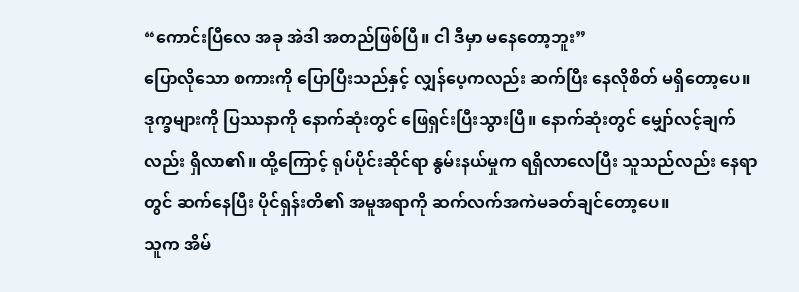“ကောင်းပြီလေ အခု အဲဒါ အတည်ဖြစ်ပြီ။ ငါ ဒီမှာ မနေတော့ဘူး”
ပြောလိုသော စကားကို ပြောပြီးသည်နှင့် လျှန်ပေ့ကလည်း ဆက်ပြီး နေလိုစိတ် မရှိတော့ပေ။ ဒုက္ခများကို ပြဿနာကို နောက်ဆုံးတွင် ဖြေရှင်းပြီးသွားပြီ။ နောက်ဆုံးတွင် မျှော်လင့်ချက်လည်း ရှိလာ၏။ ထို့ကြောင့် ရုပ်ပိုင်းဆိုင်ရာ နွမ်းနယ်မှုက ရရှိလာလေပြီး သူသည်လည်း နေရာတွင် ဆက်နေပြီး ပိုင်ရှန်းတိ၏ အမူအရာကို ဆက်လက်အကဲမခတ်ချင်တော့ပေ။
သူက အိမ်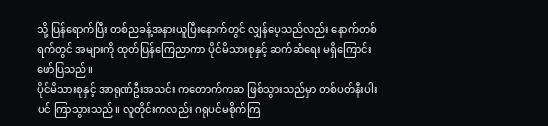သို့ ပြန်ရောက်ပြီး တစ်ညခန့်အနားယူပြီးနောက်တွင် လျှန်ပေ့သည်လည်း နောက်တစ်ရက်တွင် အများကို ထုတ်ပြန်ကြေညာကာ ပိုင်မိသားစုနှင့် ဆက်ဆံရေး မရှိကြောင်း ဖော်ပြသည်။
ပိုင်မိသားစုနှင့် အာရုဏ်ဦးအသင်း ကတောက်ကဆ ဖြစ်သွားသည်မှာ တစ်ပတ်နီးပါးပင် ကြာသွားသည်။ လူတိုင်းကလည်း ဂရုပင်မစိုက်ကြ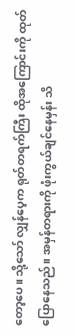တော့ပေ။ သို့သော် လျှန်ပေ့က ရုတ်တရက်ကြီး ထိုအကြောင်းကို ထုတ်ပြောနေသည်။ အမှန်တရားကို ဖုံးကွယ်ချင်နေမှန်း သိ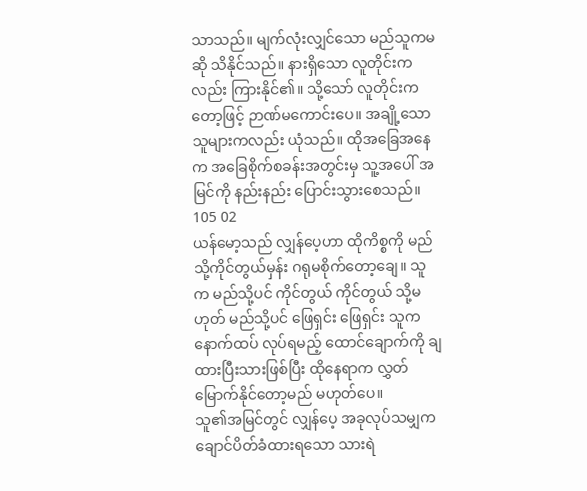သာသည်။ မျက်လုံးလျှင်သော မည်သူကမဆို သိနိုင်သည်။ နားရှိသော လူတိုင်းကလည်း ကြားနိုင်၏။ သို့သော် လူတိုင်းကတော့ဖြင့် ဉာဏ်မကောင်းပေ။ အချို့သော သူများကလည်း ယုံသည်။ ထိုအခြေအနေက အခြေစိုက်စခန်းအတွင်းမှ သူ့အပေါ် အမြင်ကို နည်းနည်း ပြောင်းသွားစေသည်။
105 02
ယန်မော့သည် လျှန်ပေ့ဟာ ထိုကိစ္စကို မည်သို့ကိုင်တွယ်မှန်း ဂရုမစိုက်တော့ချေ။ သူက မည်သို့ပင် ကိုင်တွယ် ကိုင်တွယ် သို့မဟုတ် မည်သို့ပင် ဖြေရှင်း ဖြေရှင်း သူက နောက်ထပ် လုပ်ရမည့် ထောင်ချောက်ကို ချထားပြီးသားဖြစ်ပြီး ထိုနေရာက လွှတ်မြောက်နိုင်တော့မည် မဟုတ်ပေ။
သူ၏အမြင်တွင် လျှန်ပေ့ အခုလုပ်သမျှက ချောင်ပိတ်ခံထားရသော သားရဲ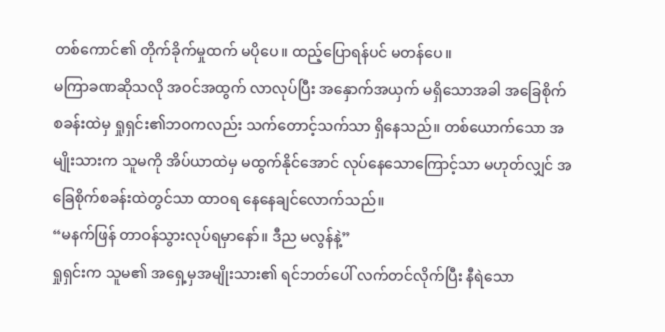တစ်ကောင်၏ တိုက်ခိုက်မှုထက် မပိုပေ။ ထည့်ပြောရန်ပင် မတန်ပေ။
မကြာခဏဆိုသလို အဝင်အထွက် လာလုပ်ပြီး အနှောက်အယှက် မရှိသောအခါ အခြေစိုက်စခန်းထဲမှ ရှုရှင်း၏ဘဝကလည်း သက်တောင့်သက်သာ ရှိနေသည်။ တစ်ယောက်သော အမျိုးသားက သူမကို အိပ်ယာထဲမှ မထွက်နိုင်အောင် လုပ်နေသောကြောင့်သာ မဟုတ်လျှင် အခြေစိုက်စခန်းထဲတွင်သာ ထာဝရ နေနေချင်လောက်သည်။
“မနက်ဖြန် တာဝန်သွားလုပ်ရမှာနော်။ ဒီည မလွန်နဲ့”
ရှုရှင်းက သူမ၏ အရှေ့မှအမျိုးသား၏ ရင်ဘတ်ပေါ် လက်တင်လိုက်ပြီး နီရဲသော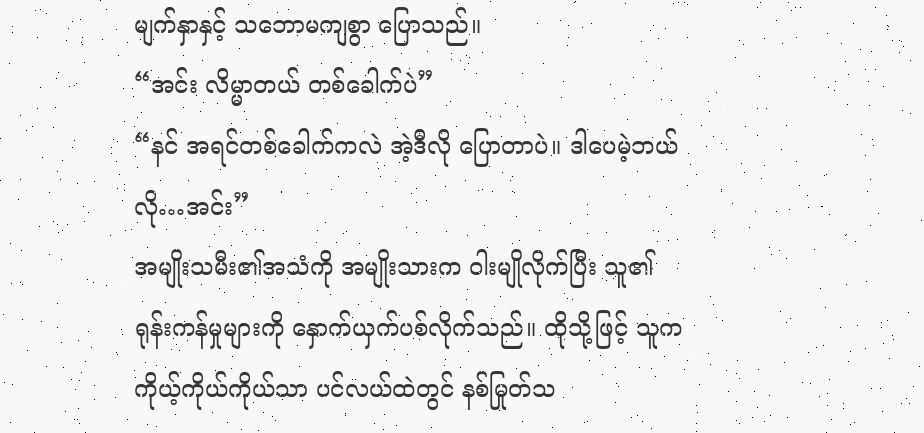မျက်နှာနှင့် သဘောမကျစွာ ပြောသည်။
“အင်း လိမ္မာတယ် တစ်ခေါက်ပဲ”
“နင် အရင်တစ်ခေါက်ကလဲ အဲ့ဒီလို ပြောတာပဲ။ ဒါပေမဲ့ဘယ်လို…အင်း”
အမျိုးသမီး၏အသံကို အမျိုးသားက ဝါးမျိုလိုက်ပြီး သူ၏ ရုန်းကန်မှုများကို နှောက်ယှက်ပစ်လိုက်သည်။ ထိုသို့ဖြင့် သူက ကိုယ့်ကိုယ်ကိုယ်သာ ပင်လယ်ထဲတွင် နစ်မြုတ်သ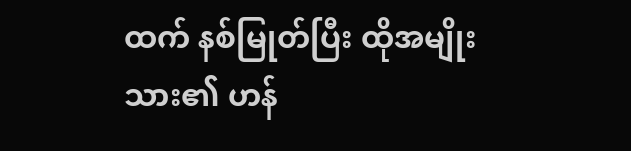ထက် နစ်မြုတ်ပြီး ထိုအမျိုးသား၏ ဟန်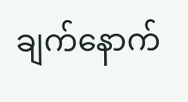ချက်နောက်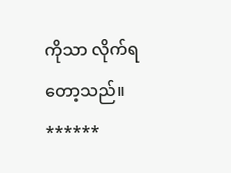ကိုသာ လိုက်ရတော့သည်။
******